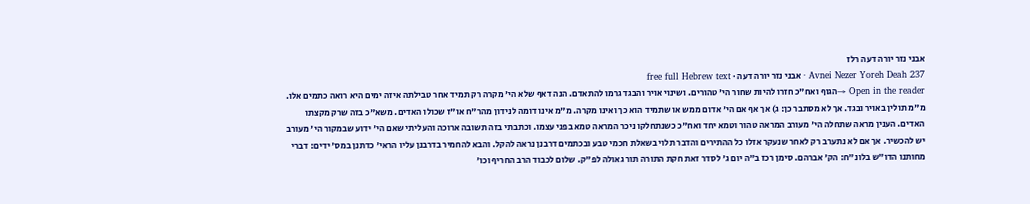אבני נזר יורה דעה רלז
Avnei Nezer Yoreh Deah 237 · אבני נזר יורה דעה · free full Hebrew text
Open in the reader →הגוף ואח"כ חזרו להיות שחור הי' טהורים. ושינוי אויר והבגד גרמו להתאדם. הנה דאף שלא הי' מקרה רק תמיד אחר טבילתה איזה ימים היא רואה כתמים אלו. מ"מ תולין באויר ובגד. אך לא מסתבר כן: ג) אך אף אם הי' אדום ממש או שתמיד הוא כך ואינו מקרה. מ"מ אינו דומה לנידון מהר"ח או"ז שכולו האדים. משא"כ בזה שרק מקצתו האדים. הענין מראה שתחלה הי' מעורב המראה טהור וטמא יחד ואח"כ כשנתחלקו ניכר המראה טמא בפני עצמו. וכתבתי בזה תשובה ארוכה והעליתי שאם הי' ידוע שבמקור הי' מעורב יש להכשיר. אך אם לא נתערב רק לאחר שנעקר אזלו כל ההתירים והדבר תלוי בשאלת חכמי טבע ובכתמים דרבנן נראה להקל. והבא להחמיר בדרבנן עליו הראי' כדתנן במס' ידים: דברי מחותנו הדו"ש בלונ"ח: הק' אברהם. סימן רכז ב"ה יום ג' לסדר זאת חקת התורה תור גאולה לפ"ק. שלום לכבוד הרב החריף וכו'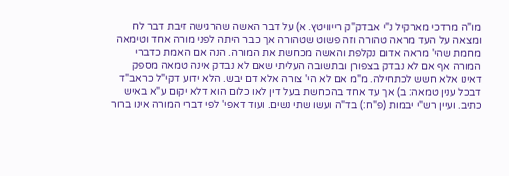מו"ה מרדכי מארקיל נ"י אבדק"ק רייוויטץ. א) על דבר האשה שהרגישה זיבת דבר לח ומצאה על העד מראה טהורה וזה פשוט שטהורה אך כבר היתה לפני מורה אחד וטימאה מחמת שהי' מראה אדום נקלפת והאשה מכחשת את המורה. הנה אם האמת כדברי המורה אף אם לא נבדק בצפורן ובתשובה העליתי שאם לא נבדק אינה טמאה מספק דאינו אלא חשש לכתחילה. מ"מ אם לא הי' צורה אלא דם יבש. הלא ידוע דקי"ל כראב"ד דבכל ענין טמאה: ב) אך עד אחד בהכחשת בעל דין לאו כלום הוא דלא יקום ע"א באיש כתיב. ועיין רש"י יבמות (פ"ח:) בד"ה ועשו שתי נשים. ועוד דאפי' לפי דברי המורה אינו ברור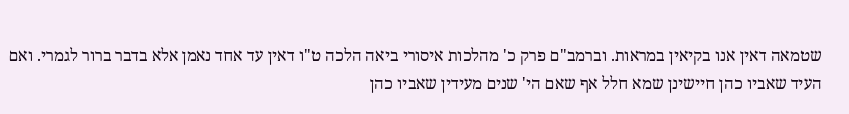שטמאה דאין אנו בקיאין במראות. וברמב"ם פרק כ' מהלכות איסורי ביאה הלכה ט"ו דאין עד אחד נאמן אלא בדבר ברור לגמרי. ואם העיד שאביו כהן חיישינן שמא חלל אף שאם הי' שנים מעידין שאביו כהן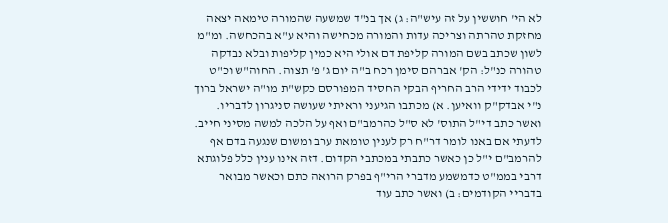לא הי' חוששין על זה עיש"ה: ג) אך בנ"ד שמשעה שהמורה טימאה יצאה מחזקת טהרתה וצריכה עדות והמורה מכחישה והיא ע"א בהכחשה. ומ"מ לשון שכתב בשם המורה קליפת דם אולי היא כמין קליפות ובלא נבדקה טהורה כנ"ל: הק' אברהם סימן רכח ב"ה יום ג' פ' תצוה. החוה"ש וכ"ט לכבוד ידידי הרב החריף הבקי החסיד המפורסם כקש"ת מו"ה ישראל ברוך נ"י אבדק"ק וואיען. א) מכתבו הגיעני וראיתי שעושה סניגרון לדבריו. ואשר כתב די"ל התוס' לא ס"ל כהרמב"ם ואף על הלכה למשה מסיני חייב. לדעתי אם באנו לומר דר"ח רק לענין טומאת ערב ומשום שנגעה בדם אף להרמב"ם י"ל כן כאשר כתבתי במכתבי הקדום. דזה אינו ענין כלל פלוגתא דרבי בממ"ט כדמשמע מדברי הרי"ף בפרק הרואה כתם וכאשר מבואר בדבריי הקודמים: ב) ואשר כתב עוד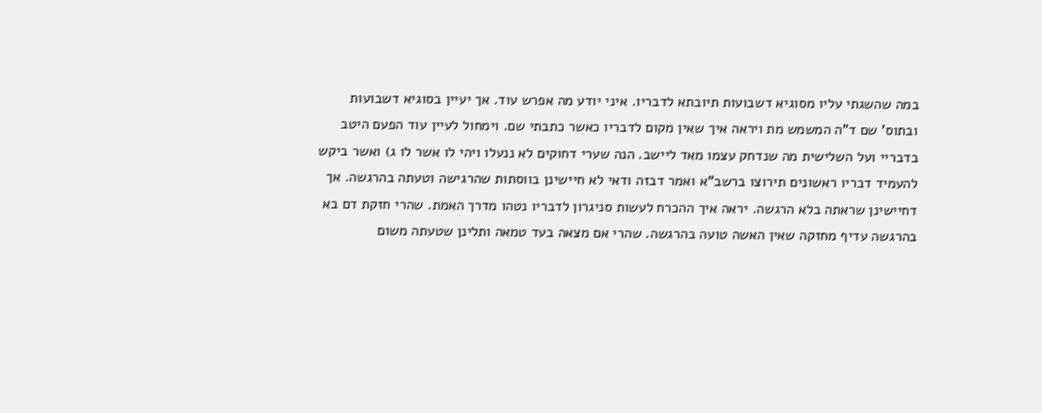במה שהשגתי עליו מסוגיא דשבועות תיובתא לדבריו. איני יודע מה אפרש עוד. אך יעיין בסוגיא דשבועות ובתוס' שם ד"ה המשמש מת ויראה איך שאין מקום לדבריו כאשר כתבתי שם. וימחול לעיין עוד הפעם היטב בדבריי ועל השלישית מה שנדחק עצמו מאד ליישב. הנה שערי דחוקים לא ננעלו ויהי לו אשר לו ג) ואשר ביקש להעמיד דבריו ראשונים תירוצו ברשב"א ואמר דבזה ודאי לא חיישינן בווסתות שהרגישה וטעתה בהרגשה. אך דחיישינן שראתה בלא הרגשה. יראה איך ההכרח לעשות סניגרון לדבריו נטהו מדרך האמת. שהרי חזקת דם בא בהרגשה עדיף מחזקה שאין האשה טועה בהרגשה. שהרי אם מצאה בעד טמאה ותלינן שטעתה משום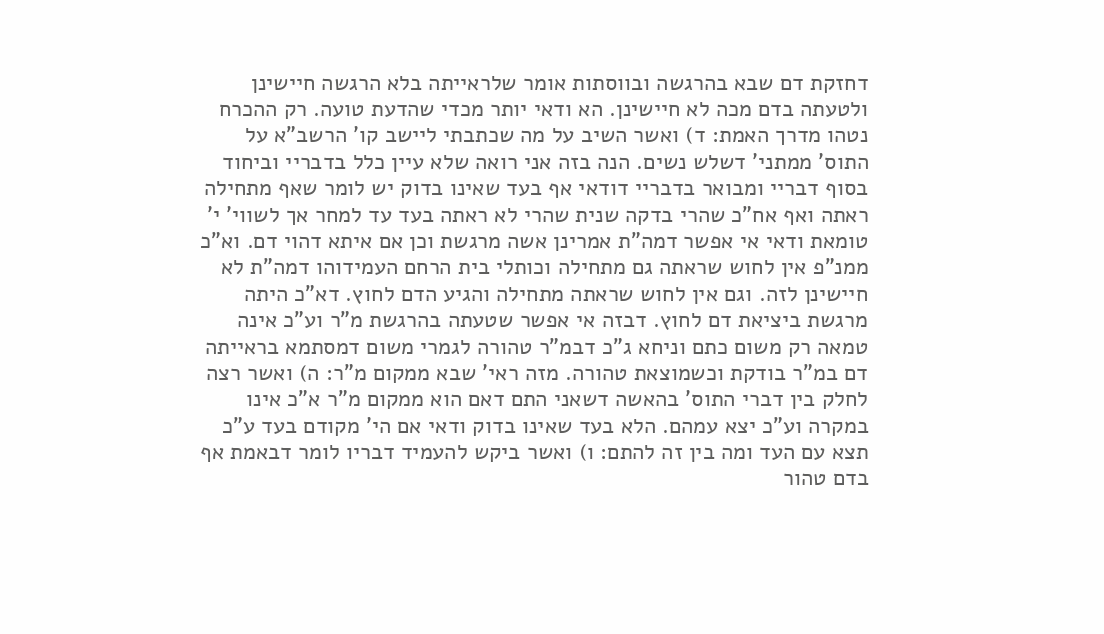דחזקת דם שבא בהרגשה ובווסתות אומר שלראייתה בלא הרגשה חיישינן ולטעתה בדם מכה לא חיישינן. הא ודאי יותר מכדי שהדעת טועה. רק ההכרח נטהו מדרך האמת: ד) ואשר השיב על מה שכתבתי ליישב קו' הרשב"א על התוס' ממתני' דשלש נשים. הנה בזה אני רואה שלא עיין כלל בדבריי וביחוד בסוף דבריי ומבואר בדבריי דודאי אף בעד שאינו בדוק יש לומר שאף מתחילה ראתה ואף אח"כ שהרי בדקה שנית שהרי לא ראתה בעד עד למחר אך לשווי' י' טומאת ודאי אי אפשר דמה"ת אמרינן אשה מרגשת וכן אם איתא דהוי דם. וא"כ ממנ"פ אין לחוש שראתה גם מתחילה וכותלי בית הרחם העמידוהו דמה"ת לא חיישינן לזה. וגם אין לחוש שראתה מתחילה והגיע הדם לחוץ. דא"כ היתה מרגשת ביציאת דם לחוץ. דבזה אי אפשר שטעתה בהרגשת מ"ר וע"כ אינה טמאה רק משום כתם וניחא ג"כ דבמ"ר טהורה לגמרי משום דמסתמא בראייתה דם במ"ר בודקת וכשמוצאת טהורה. מזה ראי' שבא ממקום מ"ר: ה) ואשר רצה לחלק בין דברי התוס' בהאשה דשאני התם דאם הוא ממקום מ"ר א"כ אינו במקרה וע"כ יצא עמהם. הלא בעד שאינו בדוק ודאי אם הי' מקודם בעד ע"כ תצא עם העד ומה בין זה להתם: ו) ואשר ביקש להעמיד דבריו לומר דבאמת אף בדם טהור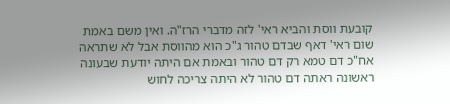קובעת ווסת והביא ראי' לזה מדברי הרז"ה. ואין משם באמת שום ראי' דאף שבדם טהור ג"כ הוא מהווסת אבל לא שתראה אח"כ דם טמא רק דם טהור ובאמת אם היתה יודעת שבעונה ראשונה ראתה דם טהור לא היתה צריכה לחוש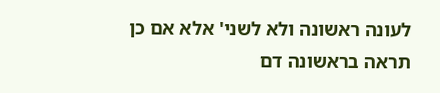לעונה ראשונה ולא לשני' אלא אם כן תראה בראשונה דם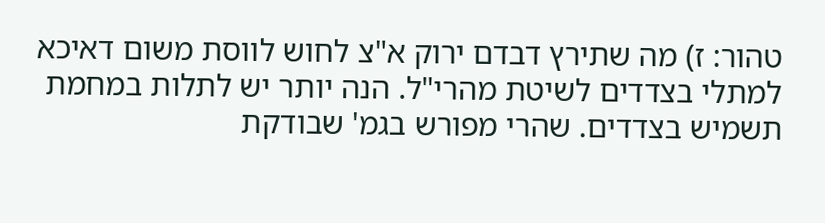טהור: ז) מה שתירץ דבדם ירוק א"צ לחוש לווסת משום דאיכא למתלי בצדדים לשיטת מהרי"ל. הנה יותר יש לתלות במחמת תשמיש בצדדים. שהרי מפורש בגמ' שבודקת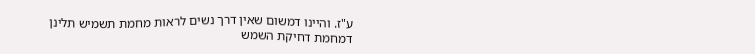ע"ז. והיינו דמשום שאין דרך נשים לראות מחמת תשמיש תלינן דמחמת דחיקת השמש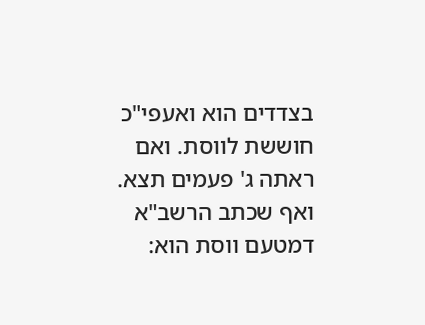בצדדים הוא ואעפי"כ חוששת לווסת. ואם ראתה ג' פעמים תצא. ואף שכתב הרשב"א דמטעם ווסת הוא: